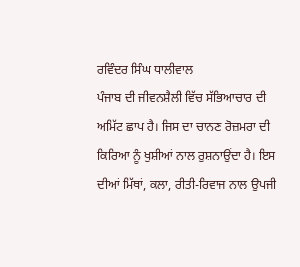ਰਵਿੰਦਰ ਸਿੰਘ ਧਾਲੀਵਾਲ
ਪੰਜਾਬ ਦੀ ਜੀਵਨਸ਼ੈਲੀ ਵਿੱਚ ਸੱਭਿਆਚਾਰ ਦੀ ਅਮਿੱਟ ਛਾਪ ਹੈ। ਜਿਸ ਦਾ ਚਾਨਣ ਰੋਜ਼ਮਰਾ ਦੀ ਕਿਰਿਆ ਨੂੰ ਖੁਸ਼ੀਆਂ ਨਾਲ ਰੁਸ਼ਨਾਉਂਦਾ ਹੈ। ਇਸ ਦੀਆਂ ਮਿੱਥਾਂ, ਕਲਾ, ਰੀਤੀ-ਰਿਵਾਜ ਨਾਲ ਉਪਜੀ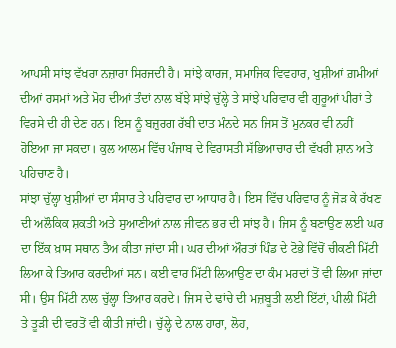ਆਪਸੀ ਸਾਂਝ ਵੱਖਰਾ ਨਜ਼ਾਰਾ ਸਿਰਜਦੀ ਹੈ। ਸਾਂਝੇ ਕਾਰਜ, ਸਮਾਜਿਕ ਵਿਵਹਾਰ, ਖੁਸ਼ੀਆਂ ਗ਼ਮੀਆਂ ਦੀਆਂ ਰਸਮਾਂ ਅਤੇ ਮੋਹ ਦੀਆਂ ਤੰਦਾਂ ਨਾਲ ਬੱਝੇ ਸਾਂਝੇ ਚੁੱਲ੍ਹੇ ਤੇ ਸਾਂਝੇ ਪਰਿਵਾਰ ਵੀ ਗੁਰੂਆਂ ਪੀਰਾਂ ਤੇ ਵਿਰਸੇ ਦੀ ਹੀ ਦੇਣ ਹਨ। ਇਸ ਨੂੰ ਬਜ਼ੁਰਗ ਰੱਬੀ ਦਾਤ ਮੰਨਦੇ ਸਨ ਜਿਸ ਤੋਂ ਮੁਨਕਰ ਵੀ ਨਹੀਂ ਹੋਇਆ ਜਾ ਸਕਦਾ। ਕੁਲ ਆਲਮ ਵਿੱਚ ਪੰਜਾਬ ਦੇ ਵਿਰਾਸਤੀ ਸੱਭਿਆਚਾਰ ਦੀ ਵੱਖਰੀ ਸ਼ਾਨ ਅਤੇ ਪਹਿਚਾਣ ਹੈ।
ਸਾਂਝਾ ਚੁੱਲ੍ਹਾ ਖੁਸ਼ੀਆਂ ਦਾ ਸੰਸਾਰ ਤੇ ਪਰਿਵਾਰ ਦਾ ਆਧਾਰ ਹੈ। ਇਸ ਵਿੱਚ ਪਰਿਵਾਰ ਨੂੰ ਜੋੜ ਕੇ ਰੱਖਣ ਦੀ ਅਲੌਕਿਕ ਸ਼ਕਤੀ ਅਤੇ ਸੁਆਣੀਆਂ ਨਾਲ ਜੀਵਨ ਭਰ ਦੀ ਸਾਂਝ ਹੈ। ਜਿਸ ਨੂੰ ਬਣਾਉਣ ਲਈ ਘਰ ਦਾ ਇੱਕ ਖ਼ਾਸ ਸਥਾਨ ਤੈਅ ਕੀਤਾ ਜਾਂਦਾ ਸੀ। ਘਰ ਦੀਆਂ ਔਰਤਾਂ ਪਿੰਡ ਦੇ ਟੋਭੇ ਵਿੱਚੋਂ ਚੀਕਣੀ ਮਿੱਟੀ ਲਿਆ ਕੇ ਤਿਆਰ ਕਰਦੀਆਂ ਸਨ। ਕਈ ਵਾਰ ਮਿੱਟੀ ਲਿਆਉਣ ਦਾ ਕੰਮ ਮਰਦਾਂ ਤੋਂ ਵੀ ਲਿਆ ਜਾਂਦਾ ਸੀ। ਉਸ ਮਿੱਟੀ ਨਾਲ ਚੁੱਲ੍ਹਾ ਤਿਆਰ ਕਰਦੇ। ਜਿਸ ਦੇ ਢਾਂਚੇ ਦੀ ਮਜ਼ਬੂਤੀ ਲਈ ਇੱਟਾਂ, ਪੀਲੀ ਮਿੱਟੀ ਤੇ ਤੂੜੀ ਦੀ ਵਰਤੋਂ ਵੀ ਕੀਤੀ ਜਾਂਦੀ। ਚੁੱਲ੍ਹੇ ਦੇ ਨਾਲ ਹਾਰਾ, ਲੋਹ,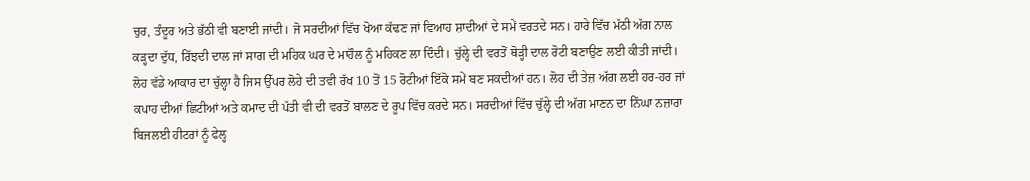ਚੁਰ, ਤੰਦੂਰ ਅਤੇ ਭੱਠੀ ਵੀ ਬਣਾਈ ਜਾਂਦੀ। ਜੋ ਸਰਦੀਆਂ ਵਿੱਚ ਖੋਆ ਕੱਢਣ ਜਾਂ ਵਿਆਹ ਸ਼ਾਦੀਆਂ ਦੇ ਸਮੇਂ ਵਰਤਦੇ ਸਨ। ਹਾਰੇ ਵਿੱਚ ਮੱਠੀ ਅੱਗ ਨਾਲ ਕੜ੍ਹਦਾ ਦੁੱਧ, ਰਿੱਝਦੀ ਦਾਲ ਜਾਂ ਸਾਗ ਦੀ ਮਹਿਕ ਘਰ ਦੇ ਮਾਹੌਲ ਨੂੰ ਮਹਿਕਣ ਲਾ ਦਿੰਦੀ। ਚੁੱਲ੍ਹੇ ਦੀ ਵਰਤੋਂ ਥੋੜ੍ਹੀ ਦਾਲ ਰੋਟੀ ਬਣਾਉਣ ਲਈ ਕੀਤੀ ਜਾਂਦੀ। ਲੋਹ ਵੱਡੇ ਆਕਾਰ ਦਾ ਚੁੱਲ੍ਹਾ ਹੈ ਜਿਸ ਉੱਪਰ ਲੋਹੇ ਦੀ ਤਵੀ ਰੱਖ 10 ਤੋਂ 15 ਰੋਟੀਆਂ ਇੱਕੋ ਸਮੇਂ ਬਣ ਸਕਦੀਆਂ ਹਨ। ਲੋਹ ਦੀ ਤੇਜ਼ ਅੱਗ ਲਈ ਹਰ-ਹਰ ਜਾਂ ਕਪਾਹ ਦੀਆਂ ਛਿਟੀਆਂ ਅਤੇ ਕਮਾਦ ਦੀ ਪੱਤੀ ਵੀ ਦੀ ਵਰਤੋਂ ਬਾਲਣ ਦੇ ਰੂਪ ਵਿੱਚ ਕਰਦੇ ਸਨ। ਸਰਦੀਆਂ ਵਿੱਚ ਚੁੱਲ੍ਹੇ ਦੀ ਅੱਗ ਮਾਣਨ ਦਾ ਨਿੱਘਾ ਨਜ਼ਾਰਾ ਬਿਜਲਈ ਹੀਟਰਾਂ ਨੂੰ ਫੇਲ੍ਹ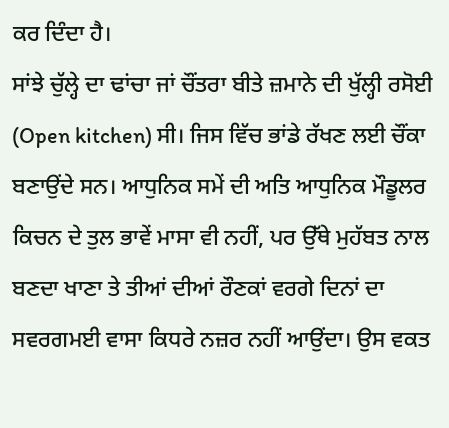ਕਰ ਦਿੰਦਾ ਹੈ।
ਸਾਂਝੇ ਚੁੱਲ੍ਹੇ ਦਾ ਢਾਂਚਾ ਜਾਂ ਚੌਂਤਰਾ ਬੀਤੇ ਜ਼ਮਾਨੇ ਦੀ ਖੁੱਲ੍ਹੀ ਰਸੋਈ (Open kitchen) ਸੀ। ਜਿਸ ਵਿੱਚ ਭਾਂਡੇ ਰੱਖਣ ਲਈ ਚੌਂਕਾ ਬਣਾਉਂਦੇ ਸਨ। ਆਧੁਨਿਕ ਸਮੇਂ ਦੀ ਅਤਿ ਆਧੁਨਿਕ ਮੌਡੂਲਰ ਕਿਚਨ ਦੇ ਤੁਲ ਭਾਵੇਂ ਮਾਸਾ ਵੀ ਨਹੀਂ, ਪਰ ਉੱਥੇ ਮੁਹੱਬਤ ਨਾਲ ਬਣਦਾ ਖਾਣਾ ਤੇ ਤੀਆਂ ਦੀਆਂ ਰੌਣਕਾਂ ਵਰਗੇ ਦਿਨਾਂ ਦਾ ਸਵਰਗਮਈ ਵਾਸਾ ਕਿਧਰੇ ਨਜ਼ਰ ਨਹੀਂ ਆਉਂਦਾ। ਉਸ ਵਕਤ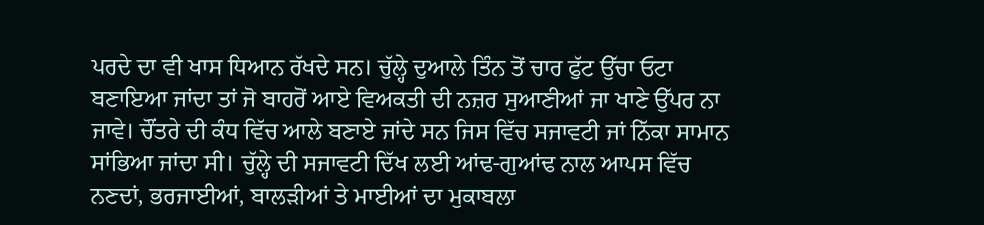ਪਰਦੇ ਦਾ ਵੀ ਖਾਸ ਧਿਆਨ ਰੱਖਦੇ ਸਨ। ਚੁੱਲ੍ਹੇ ਦੁਆਲੇ ਤਿੰਨ ਤੋਂ ਚਾਰ ਫੁੱਟ ਉੱਚਾ ਓਟਾ ਬਣਾਇਆ ਜਾਂਦਾ ਤਾਂ ਜੋ ਬਾਹਰੋਂ ਆਏ ਵਿਅਕਤੀ ਦੀ ਨਜ਼ਰ ਸੁਆਣੀਆਂ ਜਾ ਖਾਣੇ ਉੱਪਰ ਨਾ ਜਾਵੇ। ਚੌਂਤਰੇ ਦੀ ਕੰਧ ਵਿੱਚ ਆਲੇ ਬਣਾਏ ਜਾਂਦੇ ਸਨ ਜਿਸ ਵਿੱਚ ਸਜਾਵਟੀ ਜਾਂ ਨਿੱਕਾ ਸਾਮਾਨ ਸਾਂਭਿਆ ਜਾਂਦਾ ਸੀ। ਚੁੱਲ੍ਹੇ ਦੀ ਸਜਾਵਟੀ ਦਿੱਖ ਲਈ ਆਂਢ-ਗੁਆਂਢ ਨਾਲ ਆਪਸ ਵਿੱਚ ਨਣਦਾਂ, ਭਰਜਾਈਆਂ, ਬਾਲੜੀਆਂ ਤੇ ਮਾਈਆਂ ਦਾ ਮੁਕਾਬਲਾ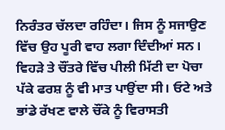ਨਿਰੰਤਰ ਚੱਲਦਾ ਰਹਿੰਦਾ। ਜਿਸ ਨੂੰ ਸਜਾਉਣ ਵਿੱਚ ਉਹ ਪੂਰੀ ਵਾਹ ਲਗਾ ਦਿੰਦੀਆਂ ਸਨ। ਵਿਹੜੇ ਤੇ ਚੌਂਤਰੇ ਵਿੱਚ ਪੀਲੀ ਮਿੱਟੀ ਦਾ ਪੋਚਾ ਪੱਕੇ ਫਰਸ਼ ਨੂੰ ਵੀ ਮਾਤ ਪਾਉਂਦਾ ਸੀ। ਓਟੇ ਅਤੇ ਭਾਂਡੇ ਰੱਖਣ ਵਾਲੇ ਚੌਂਕੇ ਨੂੰ ਵਿਰਾਸਤੀ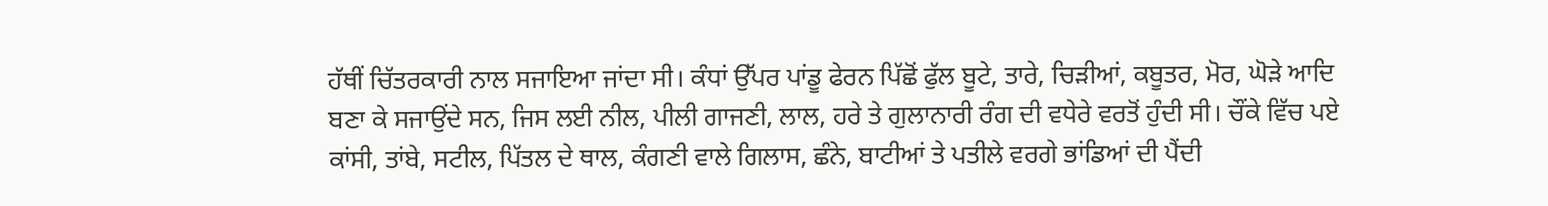ਹੱਥੀਂ ਚਿੱਤਰਕਾਰੀ ਨਾਲ ਸਜਾਇਆ ਜਾਂਦਾ ਸੀ। ਕੰਧਾਂ ਉੱਪਰ ਪਾਂਡੂ ਫੇਰਨ ਪਿੱਛੋਂ ਫੁੱਲ ਬੂਟੇ, ਤਾਰੇ, ਚਿੜੀਆਂ, ਕਬੂਤਰ, ਮੋਰ, ਘੋੜੇ ਆਦਿ ਬਣਾ ਕੇ ਸਜਾਉਂਦੇ ਸਨ, ਜਿਸ ਲਈ ਨੀਲ, ਪੀਲੀ ਗਾਜਣੀ, ਲਾਲ, ਹਰੇ ਤੇ ਗੁਲਾਨਾਰੀ ਰੰਗ ਦੀ ਵਧੇਰੇ ਵਰਤੋਂ ਹੁੰਦੀ ਸੀ। ਚੌਂਕੇ ਵਿੱਚ ਪਏ ਕਾਂਸੀ, ਤਾਂਬੇ, ਸਟੀਲ, ਪਿੱਤਲ ਦੇ ਥਾਲ, ਕੰਗਣੀ ਵਾਲੇ ਗਿਲਾਸ, ਛੰਨੇ, ਬਾਟੀਆਂ ਤੇ ਪਤੀਲੇ ਵਰਗੇ ਭਾਂਡਿਆਂ ਦੀ ਪੈਂਦੀ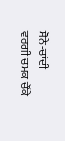ਸੋਨੇ-ਚਾਂਦੀ ਵਰਗੀ ਚਮਕ ਚੌਂਕੇ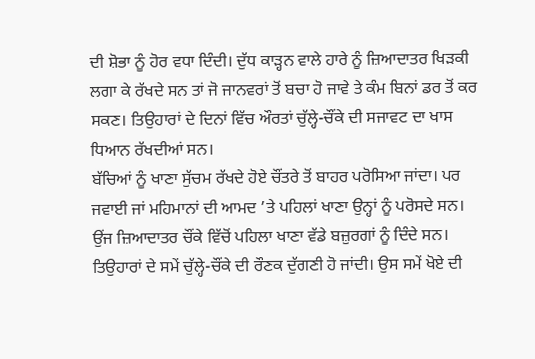ਦੀ ਸ਼ੋਭਾ ਨੂੰ ਹੋਰ ਵਧਾ ਦਿੰਦੀ। ਦੁੱਧ ਕਾੜ੍ਹਨ ਵਾਲੇ ਹਾਰੇ ਨੂੰ ਜ਼ਿਆਦਾਤਰ ਖਿੜਕੀ ਲਗਾ ਕੇ ਰੱਖਦੇ ਸਨ ਤਾਂ ਜੋ ਜਾਨਵਰਾਂ ਤੋਂ ਬਚਾ ਹੋ ਜਾਵੇ ਤੇ ਕੰਮ ਬਿਨਾਂ ਡਰ ਤੋਂ ਕਰ ਸਕਣ। ਤਿਉਹਾਰਾਂ ਦੇ ਦਿਨਾਂ ਵਿੱਚ ਔਰਤਾਂ ਚੁੱਲ੍ਹੇ-ਚੌਂਕੇ ਦੀ ਸਜਾਵਟ ਦਾ ਖਾਸ ਧਿਆਨ ਰੱਖਦੀਆਂ ਸਨ।
ਬੱਚਿਆਂ ਨੂੰ ਖਾਣਾ ਸੁੱਚਮ ਰੱਖਦੇ ਹੋਏ ਚੌਂਤਰੇ ਤੋਂ ਬਾਹਰ ਪਰੋਸਿਆ ਜਾਂਦਾ। ਪਰ ਜਵਾਈ ਜਾਂ ਮਹਿਮਾਨਾਂ ਦੀ ਆਮਦ ’ਤੇ ਪਹਿਲਾਂ ਖਾਣਾ ਉਨ੍ਹਾਂ ਨੂੰ ਪਰੋਸਦੇ ਸਨ। ਉਂਜ ਜ਼ਿਆਦਾਤਰ ਚੌਂਕੇ ਵਿੱਚੋਂ ਪਹਿਲਾ ਖਾਣਾ ਵੱਡੇ ਬਜ਼ੁਰਗਾਂ ਨੂੰ ਦਿੰਦੇ ਸਨ। ਤਿਉਹਾਰਾਂ ਦੇ ਸਮੇਂ ਚੁੱਲ੍ਹੇ-ਚੌਂਕੇ ਦੀ ਰੌਣਕ ਦੁੱਗਣੀ ਹੋ ਜਾਂਦੀ। ਉਸ ਸਮੇਂ ਖੋਏ ਦੀ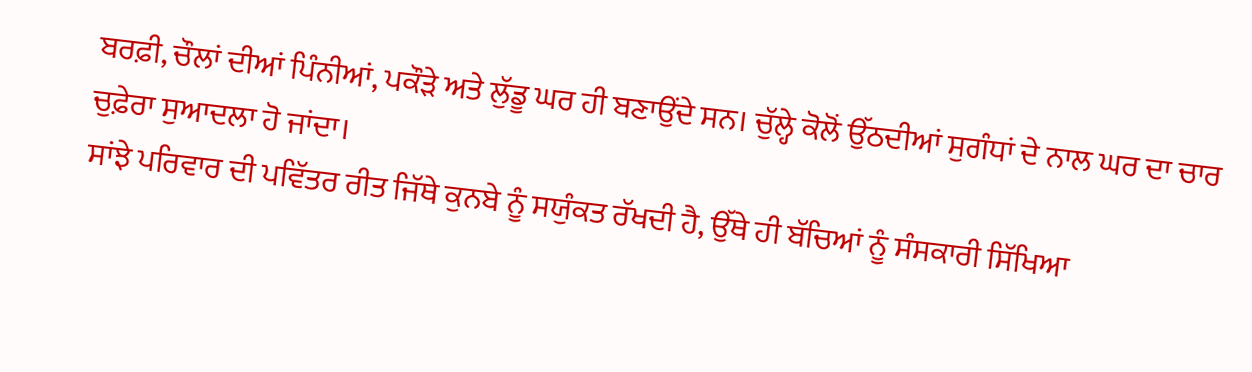ਬਰਫ਼ੀ, ਚੌਲਾਂ ਦੀਆਂ ਪਿੰਨੀਆਂ, ਪਕੌੜੇ ਅਤੇ ਲੁੱਡੂ ਘਰ ਹੀ ਬਣਾਉਂਦੇ ਸਨ। ਚੁੱਲ੍ਹੇ ਕੋਲੋਂ ਉੱਠਦੀਆਂ ਸੁਗੰਧਾਂ ਦੇ ਨਾਲ ਘਰ ਦਾ ਚਾਰ ਚੁਫ਼ੇਰਾ ਸੁਆਦਲਾ ਹੋ ਜਾਂਦਾ।
ਸਾਂਝੇ ਪਰਿਵਾਰ ਦੀ ਪਵਿੱਤਰ ਰੀਤ ਜਿੱਥੇ ਕੁਨਬੇ ਨੂੰ ਸਯੁੰਕਤ ਰੱਖਦੀ ਹੈ, ਉੱਥੇ ਹੀ ਬੱਚਿਆਂ ਨੂੰ ਸੰਸਕਾਰੀ ਸਿੱਖਿਆ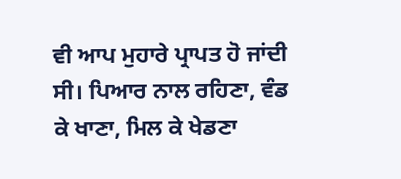ਵੀ ਆਪ ਮੁਹਾਰੇ ਪ੍ਰਾਪਤ ਹੋ ਜਾਂਦੀ ਸੀ। ਪਿਆਰ ਨਾਲ ਰਹਿਣਾ, ਵੰਡ ਕੇ ਖਾਣਾ, ਮਿਲ ਕੇ ਖੇਡਣਾ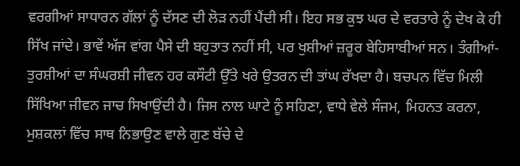ਵਰਗੀਆਂ ਸਾਧਾਰਨ ਗੱਲਾਂ ਨੂੰ ਦੱਸਣ ਦੀ ਲੋੜ ਨਹੀਂ ਪੈਂਦੀ ਸੀ। ਇਹ ਸਭ ਕੁਝ ਘਰ ਦੇ ਵਰਤਾਰੇ ਨੂੰ ਦੇਖ ਕੇ ਹੀ ਸਿੱਖ ਜਾਂਦੇ। ਭਾਵੇਂ ਅੱਜ ਵਾਂਗ ਪੈਸੇ ਦੀ ਬਹੁਤਾਤ ਨਹੀਂ ਸੀ, ਪਰ ਖੁਸ਼ੀਆਂ ਜ਼ਰੂਰ ਬੇਹਿਸਾਬੀਆਂ ਸਨ। ਤੰਗੀਆਂ-ਤੁਰਸ਼ੀਆਂ ਦਾ ਸੰਘਰਸ਼ੀ ਜੀਵਨ ਹਰ ਕਸੌਟੀ ਉੱਤੇ ਖਰੇ ਉਤਰਨ ਦੀ ਤਾਂਘ ਰੱਖਦਾ ਹੈ। ਬਚਪਨ ਵਿੱਚ ਮਿਲੀ ਸਿੱਖਿਆ ਜੀਵਨ ਜਾਚ ਸਿਖਾਉਂਦੀ ਹੈ। ਜਿਸ ਨਾਲ ਘਾਟੇ ਨੂੰ ਸਹਿਣਾ, ਵਾਧੇ ਵੇਲੇ ਸੰਜਮ, ਮਿਹਨਤ ਕਰਨਾ, ਮੁਸ਼ਕਲਾਂ ਵਿੱਚ ਸਾਥ ਨਿਭਾਉਣ ਵਾਲੇ ਗੁਣ ਬੱਚੇ ਦੇ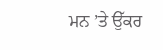ਮਨ ’ਤੇ ਉੱਕਰ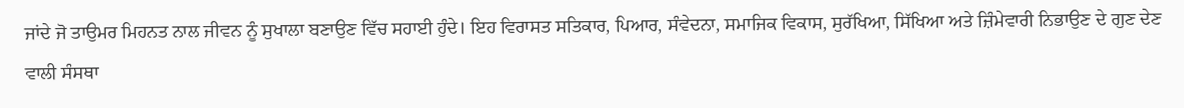ਜਾਂਦੇ ਜੋ ਤਾਉਮਰ ਮਿਹਨਤ ਨਾਲ ਜੀਵਨ ਨੂੰ ਸੁਖਾਲਾ ਬਣਾਉਣ ਵਿੱਚ ਸਹਾਈ ਹੁੰਦੇ। ਇਹ ਵਿਰਾਸਤ ਸਤਿਕਾਰ, ਪਿਆਰ, ਸੰਵੇਦਨਾ, ਸਮਾਜਿਕ ਵਿਕਾਸ, ਸੁਰੱਖਿਆ, ਸਿੱਖਿਆ ਅਤੇ ਜ਼ਿੰਮੇਵਾਰੀ ਨਿਭਾਉਣ ਦੇ ਗੁਣ ਦੇਣ ਵਾਲੀ ਸੰਸਥਾ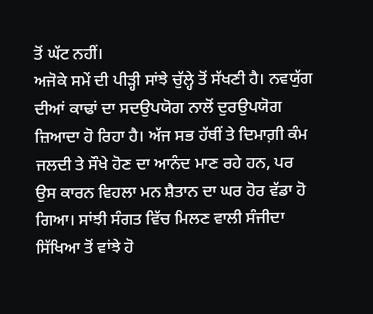ਤੋਂ ਘੱਟ ਨਹੀਂ।
ਅਜੋਕੇ ਸਮੇਂ ਦੀ ਪੀੜ੍ਹੀ ਸਾਂਝੇ ਚੁੱਲ੍ਹੇ ਤੋਂ ਸੱਖਣੀ ਹੈ। ਨਵਯੁੱਗ ਦੀਆਂ ਕਾਢਾਂ ਦਾ ਸਦਉਪਯੋਗ ਨਾਲੋਂ ਦੁਰਉਪਯੋਗ ਜ਼ਿਆਦਾ ਹੋ ਰਿਹਾ ਹੈ। ਅੱਜ ਸਭ ਹੱਥੀਂ ਤੇ ਦਿਮਾਗ਼ੀ ਕੰਮ ਜਲਦੀ ਤੇ ਸੌਖੇ ਹੋਣ ਦਾ ਆਨੰਦ ਮਾਣ ਰਹੇ ਹਨ, ਪਰ ਉਸ ਕਾਰਨ ਵਿਹਲਾ ਮਨ ਸ਼ੈਤਾਨ ਦਾ ਘਰ ਹੋਰ ਵੱਡਾ ਹੋ ਗਿਆ। ਸਾਂਝੀ ਸੰਗਤ ਵਿੱਚ ਮਿਲਣ ਵਾਲੀ ਸੰਜੀਦਾ ਸਿੱਖਿਆ ਤੋਂ ਵਾਂਝੇ ਹੋ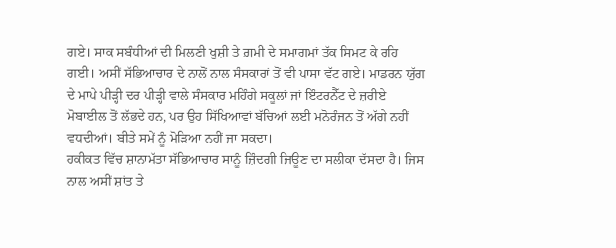ਗਏ। ਸਾਕ ਸਬੰਧੀਆਂ ਦੀ ਮਿਲਣੀ ਖੁਸ਼ੀ ਤੇ ਗ਼ਮੀ ਦੇ ਸਮਾਗਮਾਂ ਤੱਕ ਸਿਮਟ ਕੇ ਰਹਿ ਗਈ। ਅਸੀਂ ਸੱਭਿਆਚਾਰ ਦੇ ਨਾਲੋਂ ਨਾਲ ਸੰਸਕਾਰਾਂ ਤੋਂ ਵੀ ਪਾਸਾ ਵੱਟ ਗਏ। ਮਾਡਰਨ ਯੁੱਗ ਦੇ ਮਾਪੇ ਪੀੜ੍ਹੀ ਦਰ ਪੀੜ੍ਹੀ ਵਾਲੇ ਸੰਸਕਾਰ ਮਹਿੰਗੇ ਸਕੂਲਾਂ ਜਾਂ ਇੰਟਰਨੈੱਟ ਦੇ ਜ਼ਰੀਏ ਮੋਬਾਈਲ ਤੋਂ ਲੱਭਦੇ ਹਨ, ਪਰ ਉਹ ਸਿੱਖਿਆਵਾਂ ਬੱਚਿਆਂ ਲਈ ਮਨੋਰੰਜਨ ਤੋਂ ਅੱਗੇ ਨਹੀਂ ਵਧਦੀਆਂ। ਬੀਤੇ ਸਮੇਂ ਨੂੰ ਮੋੜਿਆ ਨਹੀਂ ਜਾ ਸਕਦਾ।
ਹਕੀਕਤ ਵਿੱਚ ਸ਼ਾਨਾਮੱਤਾ ਸੱਭਿਆਚਾਰ ਸਾਨੂੰ ਜ਼ਿੰਦਗੀ ਜਿਊਣ ਦਾ ਸਲੀਕਾ ਦੱਸਦਾ ਹੈ। ਜਿਸ ਨਾਲ ਅਸੀਂ ਸ਼ਾਂਤ ਤੇ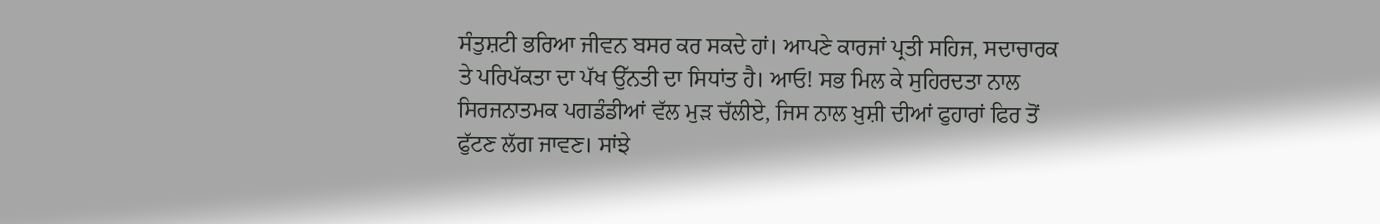ਸੰਤੁਸ਼ਟੀ ਭਰਿਆ ਜੀਵਨ ਬਸਰ ਕਰ ਸਕਦੇ ਹਾਂ। ਆਪਣੇ ਕਾਰਜਾਂ ਪ੍ਰਤੀ ਸਹਿਜ, ਸਦਾਚਾਰਕ ਤੇ ਪਰਿਪੱਕਤਾ ਦਾ ਪੱਖ ਉੱਨਤੀ ਦਾ ਸਿਧਾਂਤ ਹੈ। ਆਓ! ਸਭ ਮਿਲ ਕੇ ਸੁਹਿਰਦਤਾ ਨਾਲ ਸਿਰਜਨਾਤਮਕ ਪਗਡੰਡੀਆਂ ਵੱਲ ਮੁੜ ਚੱਲੀਏ, ਜਿਸ ਨਾਲ ਖ਼ੁਸ਼ੀ ਦੀਆਂ ਫੁਹਾਰਾਂ ਫਿਰ ਤੋਂ ਫੁੱਟਣ ਲੱਗ ਜਾਵਣ। ਸਾਂਝੇ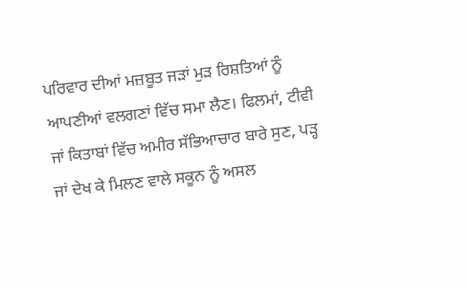ਪਰਿਵਾਰ ਦੀਆਂ ਮਜ਼ਬੂਤ ਜੜਾਂ ਮੁੜ ਰਿਸ਼ਤਿਆਂ ਨੂੰ ਆਪਣੀਆਂ ਵਲਗਣਾਂ ਵਿੱਚ ਸਮਾ ਲੈਣ। ਫਿਲਮਾਂ, ਟੀਵੀ ਜਾਂ ਕਿਤਾਬਾਂ ਵਿੱਚ ਅਮੀਰ ਸੱਭਿਆਚਾਰ ਬਾਰੇ ਸੁਣ, ਪੜ੍ਹ ਜਾਂ ਦੇਖ ਕੇ ਮਿਲਣ ਵਾਲੇ ਸਕੂਨ ਨੂੰ ਅਸਲ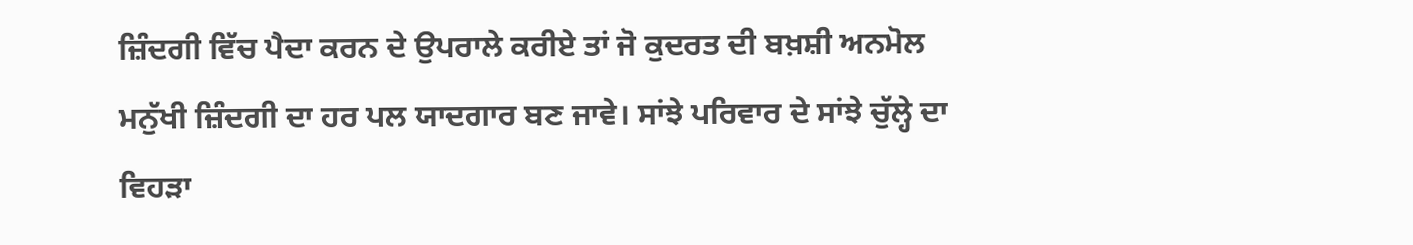ਜ਼ਿੰਦਗੀ ਵਿੱਚ ਪੈਦਾ ਕਰਨ ਦੇ ਉਪਰਾਲੇ ਕਰੀਏ ਤਾਂ ਜੋ ਕੁਦਰਤ ਦੀ ਬਖ਼ਸ਼ੀ ਅਨਮੋਲ ਮਨੁੱਖੀ ਜ਼ਿੰਦਗੀ ਦਾ ਹਰ ਪਲ ਯਾਦਗਾਰ ਬਣ ਜਾਵੇ। ਸਾਂਝੇ ਪਰਿਵਾਰ ਦੇ ਸਾਂਝੇ ਚੁੱਲ੍ਹੇ ਦਾ ਵਿਹੜਾ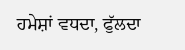ਹਮੇਸ਼ਾਂ ਵਧਦਾ, ਫੁੱਲਦਾ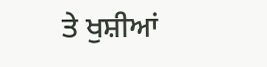ਤੇ ਖੁਸ਼ੀਆਂ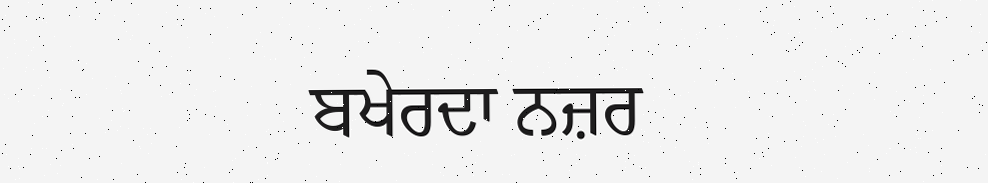ਬਖੇਰਦਾ ਨਜ਼ਰ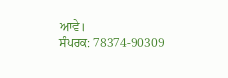ਆਵੇ।
ਸੰਪਰਕ: 78374-90309